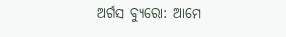ଅର୍ଗସ ବ୍ୟୁରୋ: ଆମେ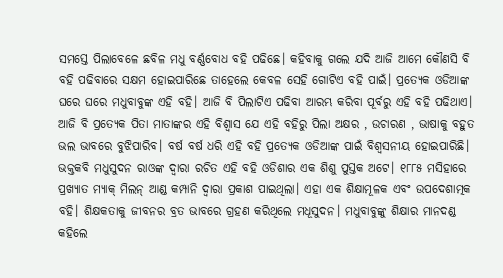ସମସ୍ତେ ପିଲାବେଳେ ଛବିଳ ମଧୁ ବର୍ଣ୍ଣବୋଧ ବହି ପଢିଛେ। କହିବାକୁ ଗଲେ ଯଦି ଆଜି ଆମେ କୌଣସି ବି ବହି ପଢିବାରେ ସକ୍ଷମ ହୋଇପାରିଛେ ତାହେଲେ କେବଳ ସେହି ଗୋଟିଏ ବହି ପାଇଁ। ପ୍ରତ୍ୟେକ ଓଡିଆଙ୍କ ଘରେ ଘରେ ମଧୁବାବୁଙ୍କ ଏହି ବହି। ଆଜି ବି ପିଲାଟିଏ ପଢିବା ଆରମ୍ଭ କରିବା ପୂର୍ବରୁ ଏହି ବହି ପଢିଥାଏ। ଆଜି ବି ପ୍ରତ୍ୟେକ ପିତା ମାତାଙ୍କର ଏହି ବିଶ୍ବାସ ଯେ ଏହି ବହିରୁ ପିଲା ଅକ୍ଷର , ଉଚାରଣ , ଭାଷାକୁ ବହୁତ ଭଲ ଭାବରେ ବୁଝିପାରିବ। ବର୍ଷ ବର୍ଷ ଧରି ଏହି ବହି ପ୍ରତ୍ୟେକ ଓଡିଆଙ୍କ ପାଇଁ ବିଶ୍ବସନୀୟ ହୋଇପାରିଛି।
ଭକ୍ତକବି ମଧୁସୁଦନ ରାଓଙ୍କ ଦ୍ବାରା ରଚିତ ଏହି ବହି ଓଡିଶାର ଏକ ଶିଶୁ ପୁସ୍ତକ ଅଟେ। ୧୮୮୫ ମସିହାରେ ପ୍ରଖ୍ୟାତ ମ୍ୟାକ୍ ମିଲନ୍ ଆଣ୍ଡ କମ୍ପାନି ଦ୍ବାରା ପ୍ରକାଶ ପାଇଥିଲା। ଏହା ଏକ ଶିକ୍ଷାମୂଳକ ଏବଂ ଉପଦେଶାତ୍ମକ ବହି। ଶିକ୍ଷକତାକୁ ଜୀବନର ବ୍ରତ ଭାବରେ ଗ୍ରହଣ କରିଥିଲେ ମଧୂସୁଦନ। ମଧୁବାବୁଙ୍କୁ ଶିକ୍ଷାର ମାନଦଣ୍ଡ କହିଲେ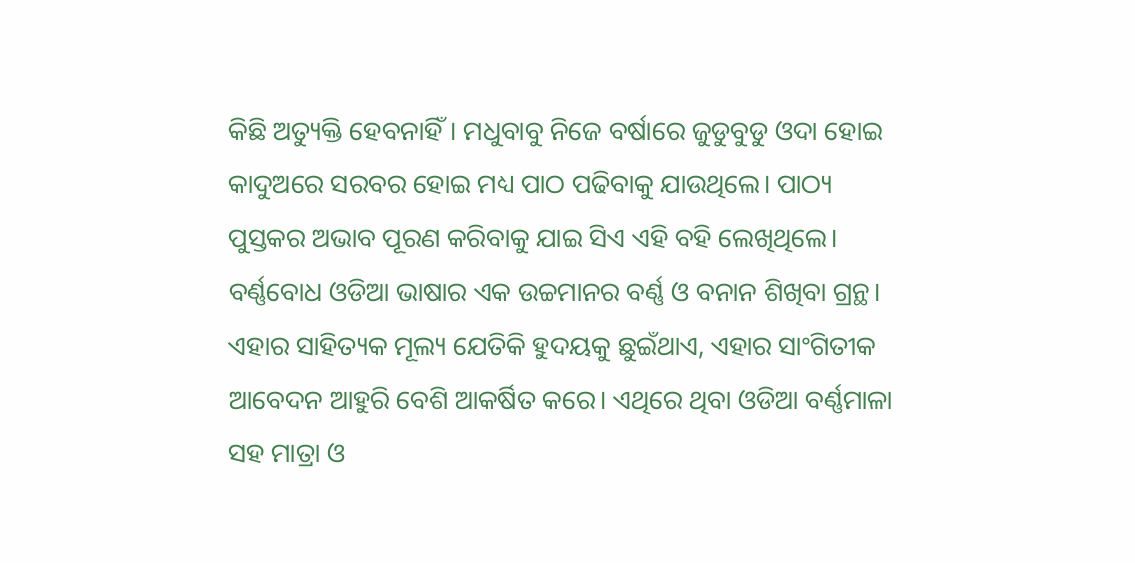କିଛି ଅତ୍ୟୁକ୍ତି ହେବନାହିଁ। ମଧୁବାବୁ ନିଜେ ବର୍ଷାରେ ଜୁଡୁବୁଡୁ ଓଦା ହୋଇ କାଦୁଅରେ ସରବର ହୋଇ ମଧ୍ୟ ପାଠ ପଢିବାକୁ ଯାଉଥିଲେ। ପାଠ୍ୟ ପୁସ୍ତକର ଅଭାବ ପୂରଣ କରିବାକୁ ଯାଇ ସିଏ ଏହି ବହି ଲେଖିଥିଲେ।
ବର୍ଣ୍ଣବୋଧ ଓଡିଆ ଭାଷାର ଏକ ଉଚ୍ଚମାନର ବର୍ଣ୍ଣ ଓ ବନାନ ଶିଖିବା ଗ୍ରନ୍ଥ। ଏହାର ସାହିତ୍ୟକ ମୂଲ୍ୟ ଯେତିକି ହୁଦୟକୁ ଛୁଇଁଥାଏ, ଏହାର ସାଂଗିତୀକ ଆବେଦନ ଆହୁରି ବେଶି ଆକର୍ଷିତ କରେ। ଏଥିରେ ଥିବା ଓଡିଆ ବର୍ଣ୍ଣମାଳା ସହ ମାତ୍ରା ଓ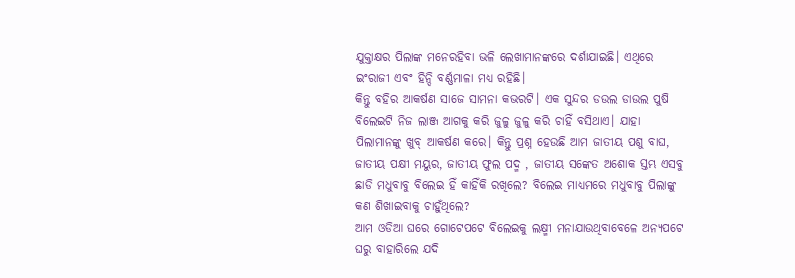ଯୁକ୍ତାକ୍ଷର ପିଲାଙ୍କ ମନେରହିବା ଭଳି ଲେଖାମାନଙ୍କରେ ଦର୍ଶାଯାଇଛି। ଏଥିରେ ଇଂରାଜୀ ଏବଂ ହିନ୍ଦି ବର୍ଣ୍ଣମାଳା ମଧ୍ୟ ରହିଛି।
କିନ୍ତୁ ବହିର ଆକର୍ଷଣ ସାଜେ ସାମନା କଭରଟି। ଏକ ସୁନ୍ଦର ଡଉଲ ଡାଉଲ ପୁଷି ବିଲେଇଟି ନିଜ ଲାଞ୍ଜ ଆଗକୁ କରି ଜୁଳୁ ଜୁଳୁ କରି ଚାହିଁ ବସିଥାଏ। ଯାହା ପିଲାମାନଙ୍କୁ ଖୁବ୍ ଆକର୍ଷଣ କରେ। କିନ୍ତୁ ପ୍ରଶ୍ନ ହେଉଛି ଆମ ଜାତୀୟ ପଶୁ ବାଘ, ଜାତୀୟ ପକ୍ଷୀ ମୟୁର, ଜାତୀୟ ଫୁଲ ପଦ୍ମ , ଜାତୀୟ ସଙ୍କେତ ଅଶୋକ ସ୍ତମ୍ଭ ଏସବୁ ଛାଡି ମଧୁବାବୁ ବିଲେଇ ହିଁ କାହିଁକି ରଖିଲେ? ବିଲେଇ ମାଧ୍ୟମରେ ମଧୁବାବୁ ପିଲାଙ୍କୁ କଣ ଶିଖାଇବାକୁ ଚାହୁଁଥିଲେ?
ଆମ ଓଡିଆ ଘରେ ଗୋଟେପଟେ ବିଲେଇକୁ ଲକ୍ଷ୍ମୀ ମନାଯାଉଥିବାବେଳେ ଅନ୍ୟପଟେ ଘରୁ ବାହାରିଲେ ଯଦି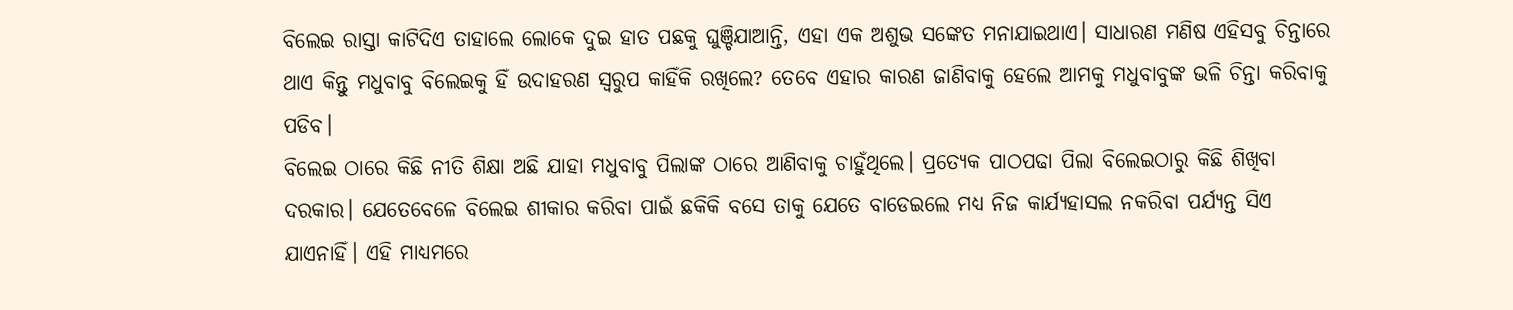ବିଲେଇ ରାସ୍ତା କାଟିଦିଏ ତାହାଲେ ଲୋକେ ଦୁଇ ହାତ ପଛକୁ ଘୁଞ୍ଚିଯାଆନ୍ତି, ଏହା ଏକ ଅଶୁଭ ସଙ୍କେତ ମନାଯାଇଥାଏ। ସାଧାରଣ ମଣିଷ ଏହିସବୁ ଚିନ୍ତାରେ ଥାଏ କିନ୍ତୁ ମଧୁବାବୁ ବିଲେଇକୁ ହିଁ ଉଦାହରଣ ସ୍ବରୁପ କାହିଁକି ରଖିଲେ? ତେବେ ଏହାର କାରଣ ଜାଣିବାକୁ ହେଲେ ଆମକୁ ମଧୁବାବୁଙ୍କ ଭଳି ଚିନ୍ତା କରିବାକୁ ପଡିବ।
ବିଲେଇ ଠାରେ କିଛି ନୀତି ଶିକ୍ଷା ଅଛି ଯାହା ମଧୁବାବୁ ପିଲାଙ୍କ ଠାରେ ଆଣିବାକୁ ଚାହୁଁଥିଲେ। ପ୍ରତ୍ୟେକ ପାଠପଢା ପିଲା ବିଲେଇଠାରୁ କିଛି ଶିଖିବା ଦରକାର। ଯେତେବେଳେ ବିଲେଇ ଶୀକାର କରିବା ପାଇଁ ଛକିକି ବସେ ତାକୁ ଯେତେ ବାଡେଇଲେ ମଧ୍ୟ ନିଜ କାର୍ଯ୍ୟହାସଲ ନକରିବା ପର୍ଯ୍ୟନ୍ତ ସିଏ ଯାଏନାହିଁ। ଏହି ମାଧ୍ୟମରେ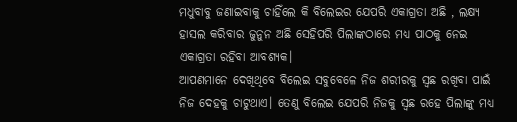ମଧୁବାବୁ ଜଣାଇବାକୁ ଚାହିଁଲେ କି ବିଲେଇର ଯେପରି ଏକାଗ୍ରତା ଅଛି , ଲକ୍ଷ୍ୟ ହାସଲ କରିବାର ଜୁନୁନ ଅଛି ସେହିପରି ପିଲାଙ୍କଠାରେ ମଧ୍ୟ ପାଠକୁ ନେଇ ଏକାଗ୍ରତା ରହିବା ଆବଶ୍ୟକ।
ଆପଣମାନେ ଦେଖିଥିବେ ବିଲେଇ ସବୁବେଳେ ନିଜ ଶରୀରକୁ ସ୍ବଛ ରଖିବା ପାଇଁ ନିଜ ଦେହକୁ ଚାଟୁଥାଏ। ତେଣୁ ବିଲେଇ ଯେପରି ନିଜକୁ ସ୍ବଛ ରହେ ପିଲାଙ୍କୁ ମଧ୍ୟ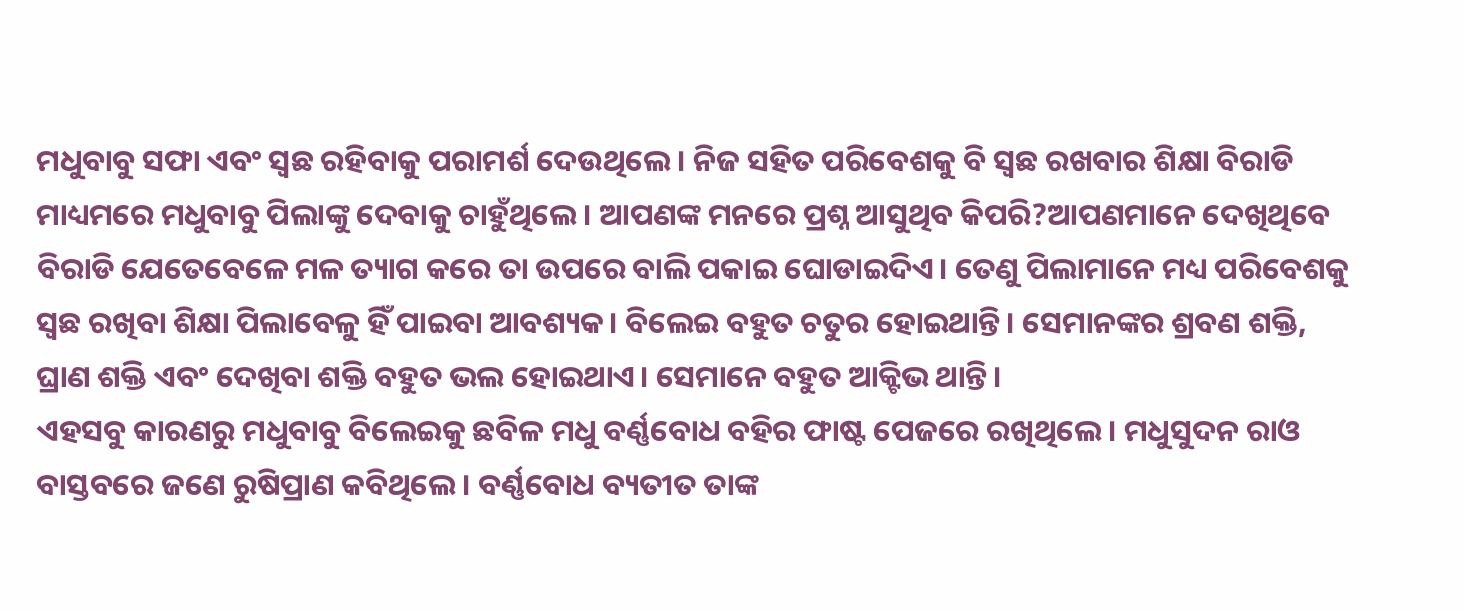ମଧୁବାବୁ ସଫା ଏବଂ ସ୍ବଛ ରହିବାକୁ ପରାମର୍ଶ ଦେଉଥିଲେ। ନିଜ ସହିତ ପରିବେଶକୁ ବି ସ୍ବଛ ରଖବାର ଶିକ୍ଷା ବିରାଡି ମାଧ୍ୟମରେ ମଧୁବାବୁ ପିଲାଙ୍କୁ ଦେବାକୁ ଚାହୁଁଥିଲେ। ଆପଣଙ୍କ ମନରେ ପ୍ରଶ୍ନ ଆସୁଥିବ କିପରି?ଆପଣମାନେ ଦେଖିଥିବେ ବିରାଡି ଯେତେବେଳେ ମଳ ତ୍ୟାଗ କରେ ତା ଉପରେ ବାଲି ପକାଇ ଘୋଡାଇଦିଏ। ତେଣୁ ପିଲାମାନେ ମଧ୍ୟ ପରିବେଶକୁ ସ୍ବଛ ରଖିବା ଶିକ୍ଷା ପିଲାବେଳୁ ହିଁ ପାଇବା ଆବଶ୍ୟକ। ବିଲେଇ ବହୁତ ଚତୁର ହୋଇଥାନ୍ତି। ସେମାନଙ୍କର ଶ୍ରବଣ ଶକ୍ତି, ଘ୍ରାଣ ଶକ୍ତି ଏବଂ ଦେଖିବା ଶକ୍ତି ବହୁତ ଭଲ ହୋଇଥାଏ। ସେମାନେ ବହୁତ ଆକ୍ଟିଭ ଥାନ୍ତି।
ଏହସବୁ କାରଣରୁ ମଧୁବାବୁ ବିଲେଇକୁ ଛବିଳ ମଧୁ ବର୍ଣ୍ଣବୋଧ ବହିର ଫାଷ୍ଟ ପେଜରେ ରଖିଥିଲେ। ମଧୁସୁଦନ ରାଓ ବାସ୍ତବରେ ଜଣେ ରୁଷିପ୍ରାଣ କବିଥିଲେ। ବର୍ଣ୍ଣବୋଧ ବ୍ୟତୀତ ତାଙ୍କ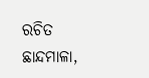ରଚିତ ଛାନ୍ଦମାଳା,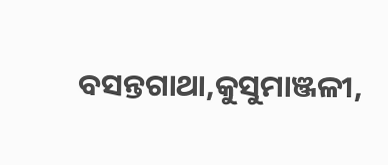ବସନ୍ତଗାଥା,କୁସୁମାଞ୍ଜଳୀ,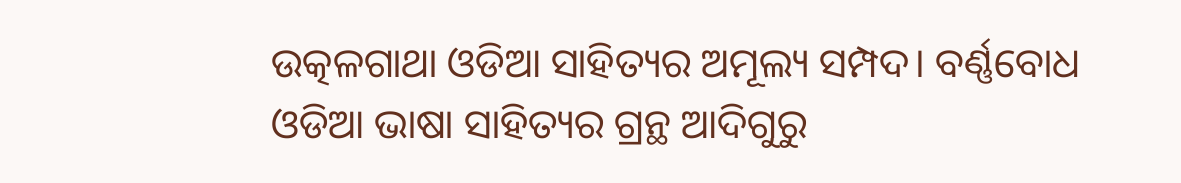ଉତ୍କଳଗାଥା ଓଡିଆ ସାହିତ୍ୟର ଅମୂଲ୍ୟ ସମ୍ପଦ। ବର୍ଣ୍ଣବୋଧ ଓଡିଆ ଭାଷା ସାହିତ୍ୟର ଗ୍ରନ୍ଥ ଆଦିଗୁରୁ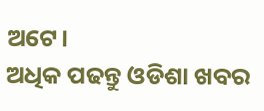ଅଟେ।
ଅଧିକ ପଢନ୍ତୁ ଓଡିଶା ଖବର